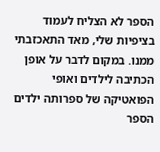הספר לא הצליח לעמוד בציפיות שלי, מאד התאכזבתי ממנו. במקום לדבר על אופן הכתיבה לילדים ואופי הפואטיקה של ספרותה ילדים הספר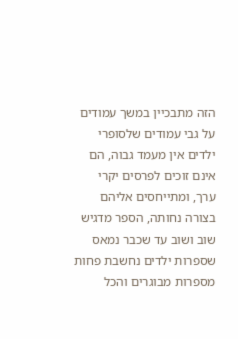הזה מתבכיין במשך עמודים על גבי עמודים שלסופרי ילדים אין מעמד גבוה, הם אינם זוכים לפרסים יקרי ערך, ומתייחסים אליהם בצורה נחותה, הספר מדגיש שוב ושוב עד שכבר נמאס שספרות ילדים נחשבת פחות מספרות מבוגרים והכל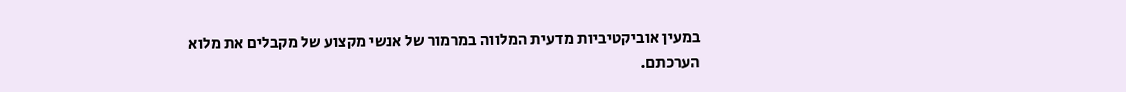במעין אוביקטיביות מדעית המלווה במרמור של אנשי מקצוע של מקבלים את מלוא הערכתם.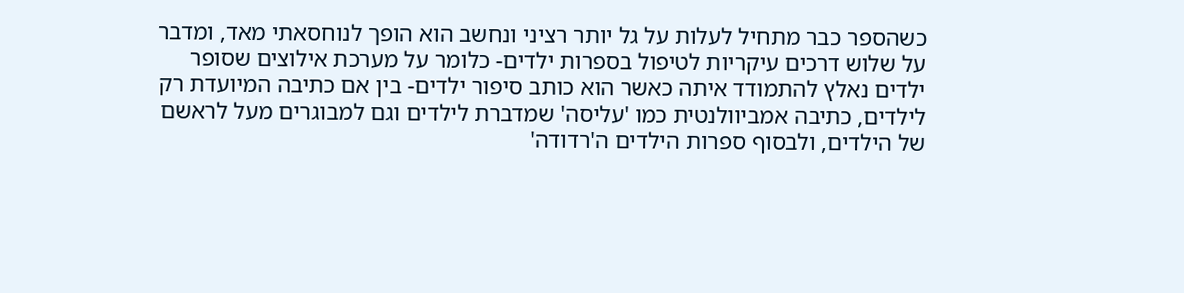כשהספר כבר מתחיל לעלות על גל יותר רציני ונחשב הוא הופך לנוחסאתי מאד, ומדבר על שלוש דרכים עיקריות לטיפול בספרות ילדים- כלומר על מערכת אילוצים שסופר ילדים נאלץ להתמודד איתה כאשר הוא כותב סיפור ילדים- בין אם כתיבה המיועדת רק לילדים, כתיבה אמביוולנטית כמו 'עליסה' שמדברת לילדים וגם למבוגרים מעל לראשם של הילדים, ולבסוף ספרות הילדים ה'רדודה'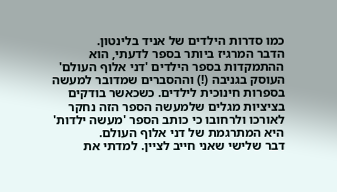כמו סדרות הילדים של אניד בלינטון.
הדבר המרגיז ביותר בספר לדעתי, הוא ההתמקדות בספר הילדים 'דני אלוף העולם' העוסק בגניבה (!) וההסברים שמדובר למעשה בספרות חינוכית לילדים. כשכאשר בודקים בציציות מגלים שלמעשה הספר הזה נחקר לאורכו ולרחובו כי כותב הספר 'מעשה ילדות' היא המתרגמת של דני אלוף העולם.
דבר שלישי שאני חייב לציין. למדתי את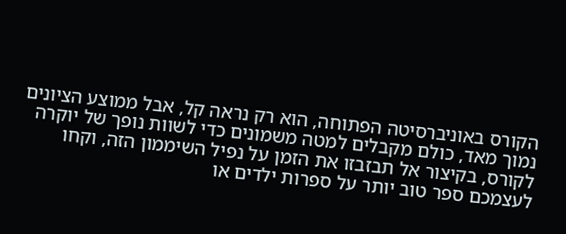הקורס באוניברסיטה הפתוחה, הוא רק נראה קל, אבל ממוצע הציונים נמוך מאד, כולם מקבלים למטה משמונים כדי לשוות נופך של יוקרה לקורס, בקיצור אל תבזבזו את הזמן על נפיל השיממון הזה, וקחו לעצמכם ספר טוב יותר על ספרות ילדים או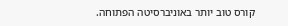קורס טוב יותר באוניברסיטה הפתוחה.